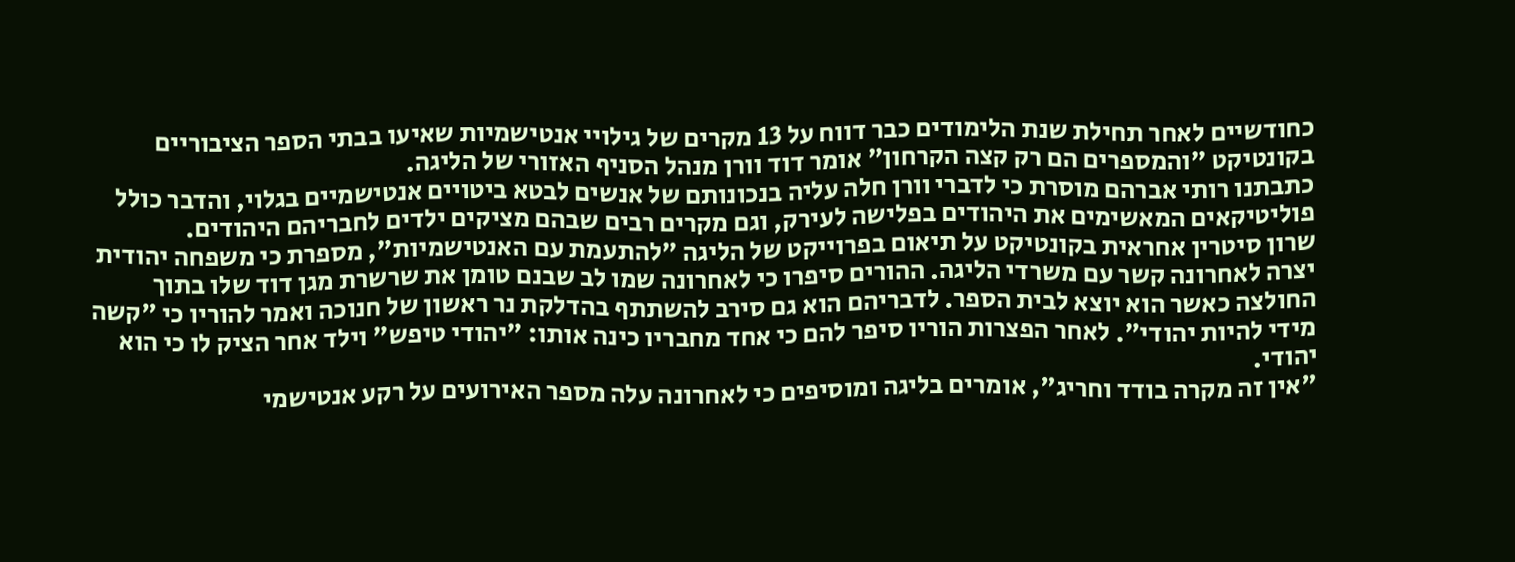כחודשיים לאחר תחילת שנת הלימודים כבר דווח על 13 מקרים של גילויי אנטישמיות שאיעו בבתי הספר הציבוריים בקונטיקט "והמספרים הם רק קצה הקרחון" אומר דוד וורן מנהל הסניף האזורי של הליגה.
כתבתנו רותי אברהם מוסרת כי לדברי וורן חלה עליה בנכונותם של אנשים לבטא ביטויים אנטישמיים בגלוי, והדבר כולל פוליטיקאים המאשימים את היהודים בפלישה לעירק, וגם מקרים רבים שבהם מציקים ילדים לחבריהם היהודים.
שרון סיטרין אחראית בקונטיקט על תיאום בפרוייקט של הליגה "להתעמת עם האנטישמיות", מספרת כי משפחה יהודית יצרה לאחרונה קשר עם משרדי הליגה. ההורים סיפרו כי לאחרונה שמו לב שבנם טומן את שרשרת מגן דוד שלו בתוך החולצה כאשר הוא יוצא לבית הספר. לדבריהם הוא גם סירב להשתתף בהדלקת נר ראשון של חנוכה ואמר להוריו כי "קשה מידי להיות יהודי". לאחר הפצרות הוריו סיפר להם כי אחד מחבריו כינה אותו: "יהודי טיפש" וילד אחר הציק לו כי הוא יהודי.
"אין זה מקרה בודד וחריג", אומרים בליגה ומוסיפים כי לאחרונה עלה מספר האירועים על רקע אנטישמי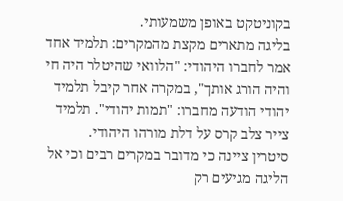בקוניטקט באופן משמעותי.
בליגה מתארים מקצת מהמקרים: תלמיד אחד אמר לחברו היהודי: "הלוואי שהיטלר היה חי והיה הורג אותך", במקרה אחר קיבל תלמיד יהודי הודעה מחברו: "תמות יהודי". תלמיד צייר צלב קרס על דלת מורהו היהודי.
סיטרין ציינה כי מדובר במקרים רבים וכי אל הליגה מגיעים רק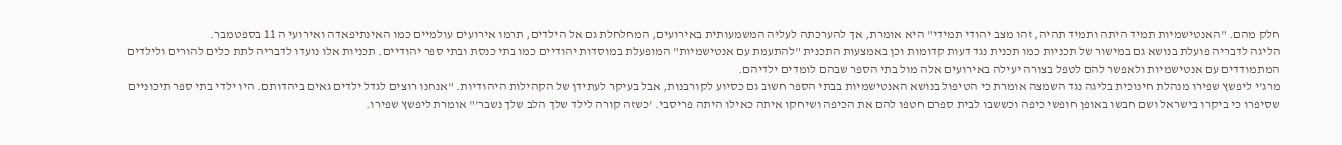חלק מהם. "האנטישמיות תמיד היתה ותמיד תהיה, זהו מצב יהודי תמידי" היא אומרת, אך להערכתה לעליה המשמעותית באירועים, המחלחלת גם אל הילדים, תרמו אירועים עולמיים כמו האינתיפאדה ואירועי ה 11 בספטמבר.
הליגה לדבריה פועלת בנושא גם במישור של תכניות כמו תכנית נגד דעות קדומות וכן באמצעות התכנית "להתעמת עם אנטישמיות" המופעלת במוסדות יהודיים כמו בתי כנסת ובתי ספר יהודיים. תכניות אלו נועדו לדבריה לתת כלים להורים ולילדים המתמודדים עם אנטישמיות ולאפשר להם לטפל בצורה יעילה באירועים אלה מול בתי הספר שבהם לומדים ילדיהם.
מרג'י ליפשץ שפירו מנהלת חינוכית בליגה נגד השמצה אומרת כי הטיפול בנושא האנטישמיות בבתי הספר חשוב גם כסיוע לקורבנות, אבל בעיקר לעתידן של הקהילות היהודיות. "אנחנו רוצים לגדל ילדים גאים ביהדותם. היו ילדי בתי ספר תיכוניים שסיפרו כי ביקרו בישראל ושם חבשו באופן חופשי כיפה וכששבו לבית ספרם חטפו להם את הכיפה ושיחקו איתה כאילו היתה פריסבי. 'כשזה קורה לילד שלך הלב שלך נשבר'" אומרת ליפשץ שפירו.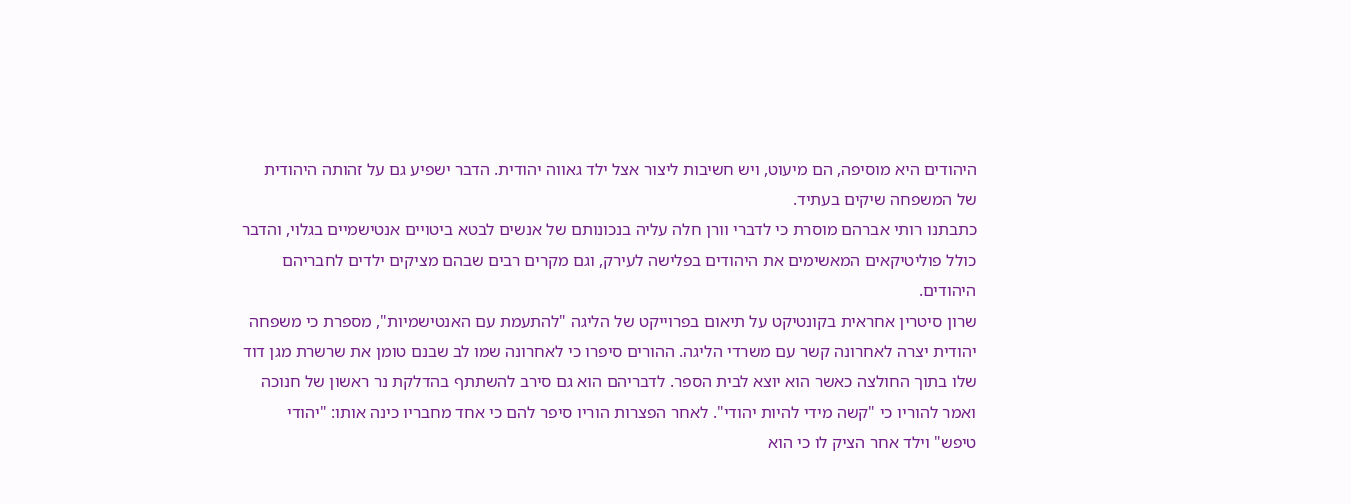היהודים היא מוסיפה, הם מיעוט, ויש חשיבות ליצור אצל ילד גאווה יהודית. הדבר ישפיע גם על זהותה היהודית של המשפחה שיקים בעתיד.
כתבתנו רותי אברהם מוסרת כי לדברי וורן חלה עליה בנכונותם של אנשים לבטא ביטויים אנטישמיים בגלוי, והדבר כולל פוליטיקאים המאשימים את היהודים בפלישה לעירק, וגם מקרים רבים שבהם מציקים ילדים לחבריהם היהודים.
שרון סיטרין אחראית בקונטיקט על תיאום בפרוייקט של הליגה "להתעמת עם האנטישמיות", מספרת כי משפחה יהודית יצרה לאחרונה קשר עם משרדי הליגה. ההורים סיפרו כי לאחרונה שמו לב שבנם טומן את שרשרת מגן דוד שלו בתוך החולצה כאשר הוא יוצא לבית הספר. לדבריהם הוא גם סירב להשתתף בהדלקת נר ראשון של חנוכה ואמר להוריו כי "קשה מידי להיות יהודי". לאחר הפצרות הוריו סיפר להם כי אחד מחבריו כינה אותו: "יהודי טיפש" וילד אחר הציק לו כי הוא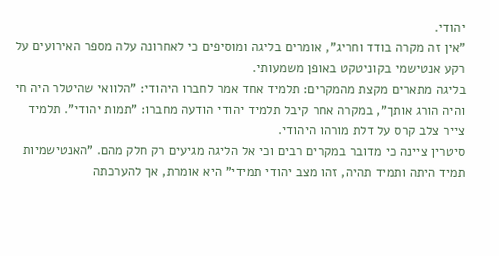יהודי.
"אין זה מקרה בודד וחריג", אומרים בליגה ומוסיפים כי לאחרונה עלה מספר האירועים על רקע אנטישמי בקוניטקט באופן משמעותי.
בליגה מתארים מקצת מהמקרים: תלמיד אחד אמר לחברו היהודי: "הלוואי שהיטלר היה חי והיה הורג אותך", במקרה אחר קיבל תלמיד יהודי הודעה מחברו: "תמות יהודי". תלמיד צייר צלב קרס על דלת מורהו היהודי.
סיטרין ציינה כי מדובר במקרים רבים וכי אל הליגה מגיעים רק חלק מהם. "האנטישמיות תמיד היתה ותמיד תהיה, זהו מצב יהודי תמידי" היא אומרת, אך להערכתה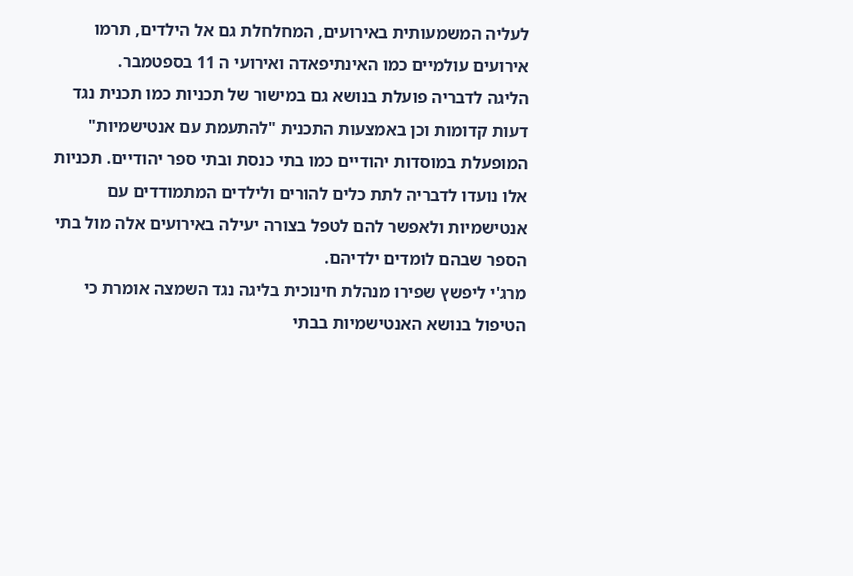לעליה המשמעותית באירועים, המחלחלת גם אל הילדים, תרמו אירועים עולמיים כמו האינתיפאדה ואירועי ה 11 בספטמבר.
הליגה לדבריה פועלת בנושא גם במישור של תכניות כמו תכנית נגד דעות קדומות וכן באמצעות התכנית "להתעמת עם אנטישמיות" המופעלת במוסדות יהודיים כמו בתי כנסת ובתי ספר יהודיים. תכניות אלו נועדו לדבריה לתת כלים להורים ולילדים המתמודדים עם אנטישמיות ולאפשר להם לטפל בצורה יעילה באירועים אלה מול בתי הספר שבהם לומדים ילדיהם.
מרג'י ליפשץ שפירו מנהלת חינוכית בליגה נגד השמצה אומרת כי הטיפול בנושא האנטישמיות בבתי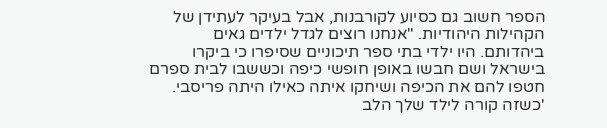הספר חשוב גם כסיוע לקורבנות, אבל בעיקר לעתידן של הקהילות היהודיות. "אנחנו רוצים לגדל ילדים גאים ביהדותם. היו ילדי בתי ספר תיכוניים שסיפרו כי ביקרו בישראל ושם חבשו באופן חופשי כיפה וכששבו לבית ספרם חטפו להם את הכיפה ושיחקו איתה כאילו היתה פריסבי. 'כשזה קורה לילד שלך הלב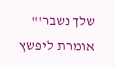שלך נשבר'" אומרת ליפשץ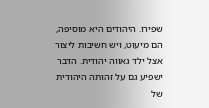שפירו. היהודים היא מוסיפה, הם מיעוט, ויש חשיבות ליצור אצל ילד גאווה יהודית. הדבר ישפיע גם על זהותה היהודית של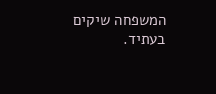המשפחה שיקים בעתיד.